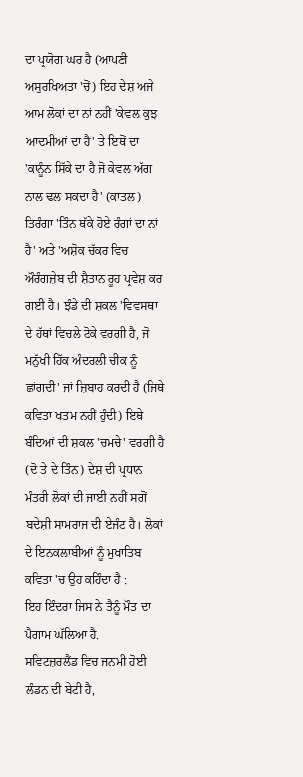ਦਾ ਪ੍ਰਯੋਗ ਘਰ ਹੈ (ਆਪਣੀ ਅਸੁਰਖਿਅਤਾ 'ਚੋਂ) ਇਹ ਦੇਸ਼ ਅਜੇ ਆਮ ਲੋਕਾਂ ਦਾ ਨਾਂ ਨਹੀਂ 'ਕੇਵਲ ਕੁਝ ਆਦਮੀਆਂ ਦਾ ਹੈ' ਤੇ ਇਥੋਂ ਦਾ 'ਕਾਨੂੰਨ ਸਿੱਕੇ ਦਾ ਹੈ ਜੋ ਕੇਵਲ ਅੱਗ ਨਾਲ ਢਲ ਸਕਦਾ ਹੈ' (ਕਾਤਲ) ਤਿਰੰਗਾ 'ਤਿੰਨ ਥੱਕੇ ਹੋਏ ਰੰਗਾਂ ਦਾ ਨਾਂ ਹੈ' ਅਤੇ 'ਅਸ਼ੋਕ ਚੱਕਰ ਵਿਚ ਔਰੰਗਜ਼ੇਬ ਦੀ ਸ਼ੈਤਾਨ ਰੂਹ ਪ੍ਰਵੇਸ਼ ਕਰ ਗਈ ਹੈ। ਝੰਡੇ ਦੀ ਸ਼ਕਲ 'ਵਿਵਸਥਾ ਦੇ ਹੱਥਾਂ ਵਿਚਲੇ ਟੋਕੇ ਵਰਗੀ ਹੈ, ਜੋ ਮਨੁੱਖੀ ਹਿੱਕ ਅੰਦਰਲੀ ਚੀਕ ਨੂੰ ਛਾਂਗਦੀ' ਜਾਂ ਜ਼ਿਬਾਹ ਕਰਦੀ ਹੈ (ਜਿਥੇ ਕਵਿਤਾ ਖਤਮ ਨਹੀਂ ਹੁੰਦੀ) ਇਥੇ ਬੰਦਿਆਂ ਦੀ ਸ਼ਕਲ 'ਚਮਚੇ' ਵਰਗੀ ਹੈ (ਦੋ ਤੇ ਦੇ ਤਿੰਨ) ਦੇਸ਼ ਦੀ ਪ੍ਰਧਾਨ ਮੰਤਰੀ ਲੋਕਾਂ ਦੀ ਜਾਈ ਨਹੀਂ ਸਗੋਂ ਬਦੇਸ਼ੀ ਸਾਮਰਾਜ ਦੀ ਏਜੰਟ ਹੈ। ਲੋਕਾਂ ਦੇ ਇਨਕਲਾਬੀਆਂ ਨੂੰ ਮੁਖਾਤਿਬ ਕਵਿਤਾ 'ਚ ਉਹ ਕਹਿੰਦਾ ਹੈ :
ਇਹ ਇੰਦਰਾ ਜਿਸ ਨੇ ਤੈਨੂੰ ਮੌਤ ਦਾ ਪੈਗਾਮ ਘੱਲਿਆ ਹੈ.
ਸਵਿਟਜ਼ਰਲੈਂਡ ਵਿਚ ਜਨਮੀ ਹੋਈ ਲੰਡਨ ਦੀ ਬੇਟੀ ਹੈ,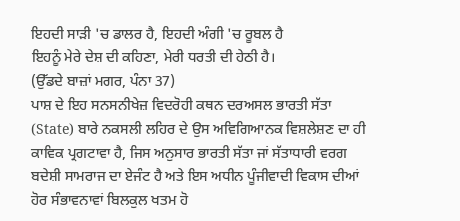ਇਹਦੀ ਸਾੜੀ 'ਚ ਡਾਲਰ ਹੈ, ਇਹਦੀ ਅੰਗੀ 'ਚ ਰੂਬਲ ਹੈ
ਇਹਨੂੰ ਮੇਰੇ ਦੇਸ਼ ਦੀ ਕਹਿਣਾ, ਮੇਰੀ ਧਰਤੀ ਦੀ ਹੇਠੀ ਹੈ।
(ਉੱਡਦੇ ਬਾਜ਼ਾਂ ਮਗਰ, ਪੰਨਾ 37)
ਪਾਸ਼ ਦੇ ਇਹ ਸਨਸਨੀਖੇਜ਼ ਵਿਦਰੋਹੀ ਕਥਨ ਦਰਅਸਲ ਭਾਰਤੀ ਸੱਤਾ (State) ਬਾਰੇ ਨਕਸਲੀ ਲਹਿਰ ਦੇ ਉਸ ਅਵਿਗਿਆਨਕ ਵਿਸ਼ਲੇਸ਼ਣ ਦਾ ਹੀ ਕਾਵਿਕ ਪ੍ਰਗਟਾਵਾ ਹੈ, ਜਿਸ ਅਨੁਸਾਰ ਭਾਰਤੀ ਸੱਤਾ ਜਾਂ ਸੱਤਾਧਾਰੀ ਵਰਗ ਬਦੇਸ਼ੀ ਸਾਮਰਾਜ ਦਾ ਏਜੰਟ ਹੈ ਅਤੇ ਇਸ ਅਧੀਨ ਪੂੰਜੀਵਾਦੀ ਵਿਕਾਸ ਦੀਆਂ ਹੋਰ ਸੰਭਾਵਨਾਵਾਂ ਬਿਲਕੁਲ ਖਤਮ ਹੋ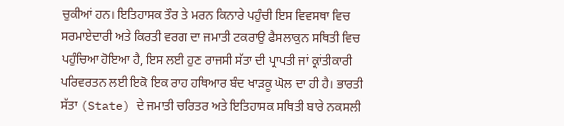ਚੁਕੀਆਂ ਹਨ। ਇਤਿਹਾਸਕ ਤੌਰ ਤੇ ਮਰਨ ਕਿਨਾਰੇ ਪਹੁੰਚੀ ਇਸ ਵਿਵਸਥਾ ਵਿਚ ਸਰਮਾਏਦਾਰੀ ਅਤੇ ਕਿਰਤੀ ਵਰਗ ਦਾ ਜਮਾਤੀ ਟਕਰਾਉ ਫੈਸਲਾਕੁਨ ਸਥਿਤੀ ਵਿਚ ਪਹੁੰਚਿਆ ਹੋਇਆ ਹੈ, ਇਸ ਲਈ ਹੁਣ ਰਾਜਸੀ ਸੱਤਾ ਦੀ ਪ੍ਰਾਪਤੀ ਜਾਂ ਕ੍ਰਾਂਤੀਕਾਰੀ ਪਰਿਵਰਤਨ ਲਈ ਇਕੋ ਇਕ ਰਾਹ ਹਥਿਆਰ ਬੰਦ ਖਾੜਕੂ ਘੋਲ ਦਾ ਹੀ ਹੈ। ਭਾਰਤੀ ਸੱਤਾ (State) ਦੇ ਜਮਾਤੀ ਚਰਿਤਰ ਅਤੇ ਇਤਿਹਾਸਕ ਸਥਿਤੀ ਬਾਰੇ ਨਕਸਲੀ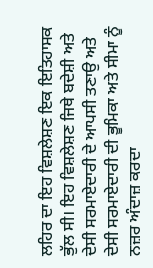ਲਹਿਰ ਦਾ ਇਹ ਵਿਸ਼ਲੇਸ਼ਣ ਇਕ ਇਤਿਹਾਸਕ ਭੁੱਲ ਸੀ। ਇਹ ਵਿਸ਼ਲੇਸ਼ਣ ਜਿਥੇ ਬਦੇਸ਼ੀ ਅਤੇ ਦੇਸੀ ਸਰਮਾਏਦਾਰੀ ਦੇ ਆਪਸੀ ਤਣਾਉ ਅਤੇ ਦੇਸੀ ਸਰਮਾਏਦਾਰੀ ਦੀ ਭੂਮਿਕਾ ਅਤੇ ਸੀਮਾ ਨੂੰ ਨਜ਼ਰ ਅੰਦਾਜ਼ ਕਰਦਾ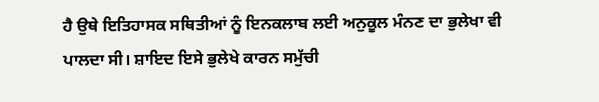ਹੈ ਉਥੇ ਇਤਿਹਾਸਕ ਸਥਿਤੀਆਂ ਨੂੰ ਇਨਕਲਾਬ ਲਈ ਅਨੁਕੂਲ ਮੰਨਣ ਦਾ ਭੁਲੇਖਾ ਵੀ ਪਾਲਦਾ ਸੀ। ਸ਼ਾਇਦ ਇਸੇ ਭੁਲੇਖੇ ਕਾਰਨ ਸਮੁੱਚੀ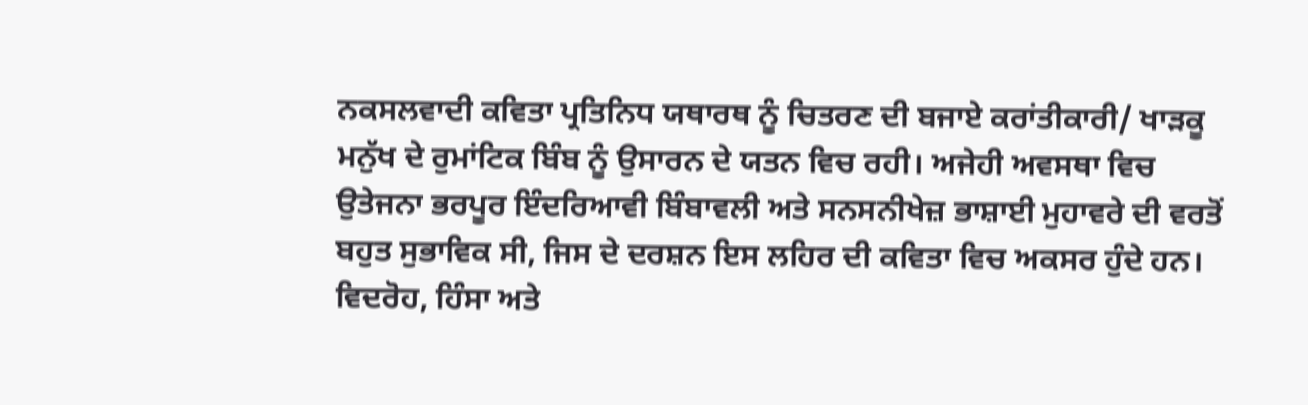ਨਕਸਲਵਾਦੀ ਕਵਿਤਾ ਪ੍ਰਤਿਨਿਧ ਯਥਾਰਥ ਨੂੰ ਚਿਤਰਣ ਦੀ ਬਜਾਏ ਕਰਾਂਤੀਕਾਰੀ/ ਖਾੜਕੂ ਮਨੁੱਖ ਦੇ ਰੁਮਾਂਟਿਕ ਬਿੰਬ ਨੂੰ ਉਸਾਰਨ ਦੇ ਯਤਨ ਵਿਚ ਰਹੀ। ਅਜੇਹੀ ਅਵਸਥਾ ਵਿਚ ਉਤੇਜਨਾ ਭਰਪੂਰ ਇੰਦਰਿਆਵੀ ਬਿੰਬਾਵਲੀ ਅਤੇ ਸਨਸਨੀਖੇਜ਼ ਭਾਸ਼ਾਈ ਮੁਹਾਵਰੇ ਦੀ ਵਰਤੋਂ ਬਹੁਤ ਸੁਭਾਵਿਕ ਸੀ, ਜਿਸ ਦੇ ਦਰਸ਼ਨ ਇਸ ਲਹਿਰ ਦੀ ਕਵਿਤਾ ਵਿਚ ਅਕਸਰ ਹੁੰਦੇ ਹਨ।
ਵਿਦਰੋਹ, ਹਿੰਸਾ ਅਤੇ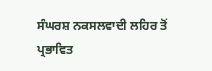ਸੰਘਰਸ਼ ਨਕਸਲਵਾਦੀ ਲਹਿਰ ਤੋਂ ਪ੍ਰਭਾਵਿਤ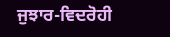ਜੁਝਾਰ-ਵਿਦਰੋਹੀ